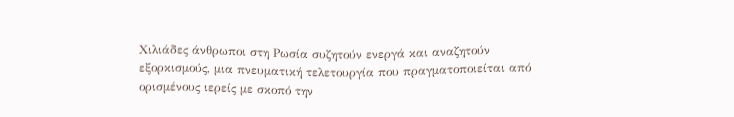Χιλιάδες άνθρωποι στη Ρωσία συζητούν ενεργά και αναζητούν εξορκισμούς, μια πνευματική τελετουργία που πραγματοποιείται από ορισμένους ιερείς με σκοπό την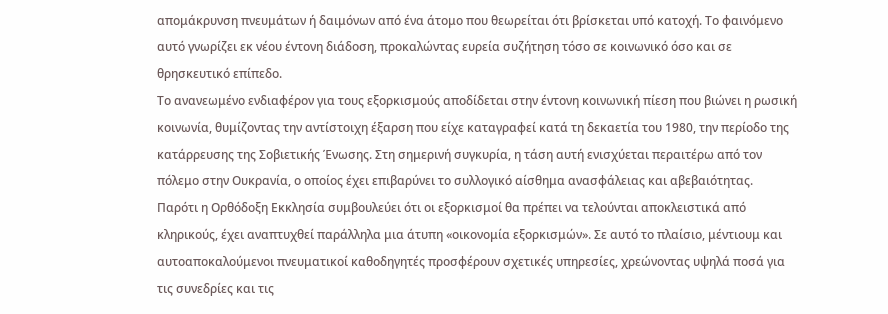απομάκρυνση πνευμάτων ή δαιμόνων από ένα άτομο που θεωρείται ότι βρίσκεται υπό κατοχή. Το φαινόμενο αυτό γνωρίζει εκ νέου έντονη διάδοση, προκαλώντας ευρεία συζήτηση τόσο σε κοινωνικό όσο και σε θρησκευτικό επίπεδο.
Το ανανεωμένο ενδιαφέρον για τους εξορκισμούς αποδίδεται στην έντονη κοινωνική πίεση που βιώνει η ρωσική κοινωνία, θυμίζοντας την αντίστοιχη έξαρση που είχε καταγραφεί κατά τη δεκαετία του 1980, την περίοδο της κατάρρευσης της Σοβιετικής Ένωσης. Στη σημερινή συγκυρία, η τάση αυτή ενισχύεται περαιτέρω από τον πόλεμο στην Ουκρανία, ο οποίος έχει επιβαρύνει το συλλογικό αίσθημα ανασφάλειας και αβεβαιότητας.
Παρότι η Ορθόδοξη Εκκλησία συμβουλεύει ότι οι εξορκισμοί θα πρέπει να τελούνται αποκλειστικά από κληρικούς, έχει αναπτυχθεί παράλληλα μια άτυπη «οικονομία εξορκισμών». Σε αυτό το πλαίσιο, μέντιουμ και αυτοαποκαλούμενοι πνευματικοί καθοδηγητές προσφέρουν σχετικές υπηρεσίες, χρεώνοντας υψηλά ποσά για τις συνεδρίες και τις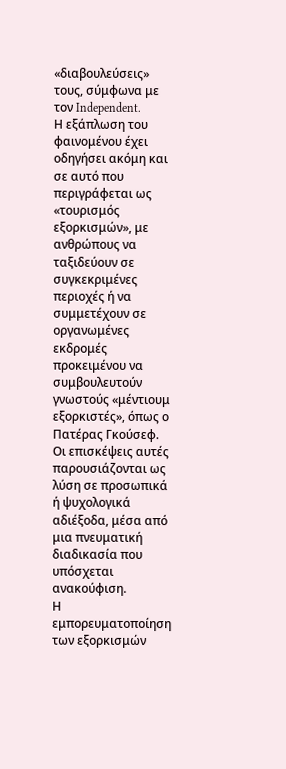«διαβουλεύσεις» τους, σύμφωνα με τον Independent.
Η εξάπλωση του φαινομένου έχει οδηγήσει ακόμη και σε αυτό που περιγράφεται ως «τουρισμός εξορκισμών», με ανθρώπους να ταξιδεύουν σε συγκεκριμένες περιοχές ή να συμμετέχουν σε οργανωμένες εκδρομές προκειμένου να συμβουλευτούν γνωστούς «μέντιουμ εξορκιστές», όπως ο Πατέρας Γκούσεφ. Οι επισκέψεις αυτές παρουσιάζονται ως λύση σε προσωπικά ή ψυχολογικά αδιέξοδα, μέσα από μια πνευματική διαδικασία που υπόσχεται ανακούφιση.
Η εμπορευματοποίηση των εξορκισμών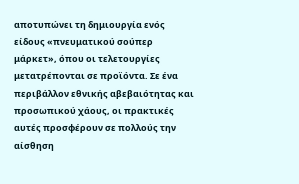αποτυπώνει τη δημιουργία ενός είδους «πνευματικού σούπερ μάρκετ», όπου οι τελετουργίες μετατρέπονται σε προϊόντα. Σε ένα περιβάλλον εθνικής αβεβαιότητας και προσωπικού χάους, οι πρακτικές αυτές προσφέρουν σε πολλούς την αίσθηση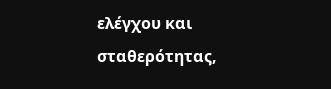ελέγχου και σταθερότητας,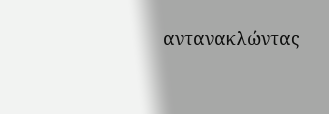αντανακλώντας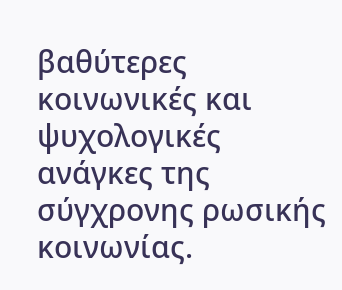βαθύτερες κοινωνικές και ψυχολογικές ανάγκες της σύγχρονης ρωσικής κοινωνίας.